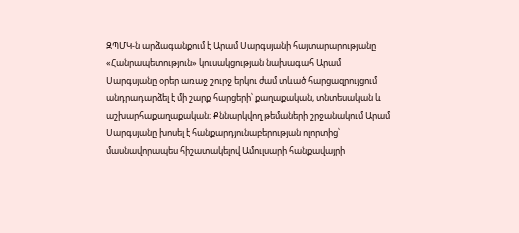ԶՊՄԿ-ն արձագանքում է Արամ Սարգսյանի հայտարարությանը
«Հանրապետություն» կուսակցության նախագահ Արամ Սարգսյանը օրեր առաջ շուրջ երկու ժամ տևած հարցազրույցում անդրադարձել է մի շարք հարցերի՝ քաղաքական, տնտեսական և աշխարհաքաղաքական։ Քննարկվող թեմաների շրջանակում Արամ Սարգսյանը խոսել է հանքարդյունաբերության ոլորտից՝ մասնավորապես հիշատակելով Ամուլսարի հանքավայրի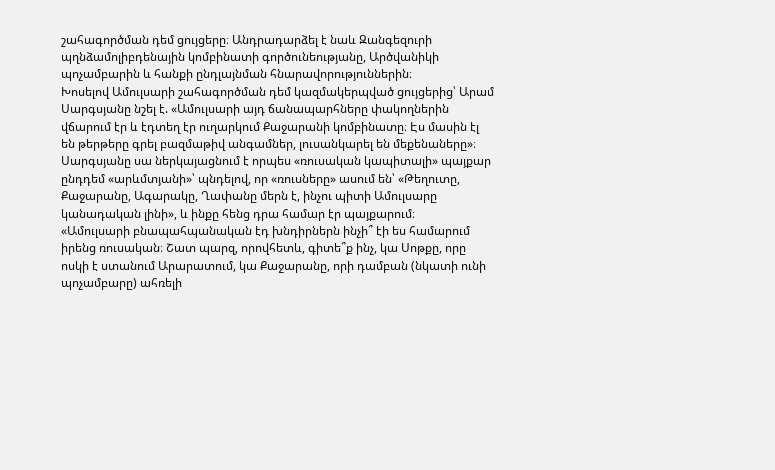շահագործման դեմ ցույցերը։ Անդրադարձել է նաև Զանգեզուրի պղնձամոլիբդենային կոմբինատի գործունեությանը, Արծվանիկի պոչամբարին և հանքի ընդլայնման հնարավորություններին։
Խոսելով Ամուլսարի շահագործման դեմ կազմակերպված ցույցերից՝ Արամ Սարգսյանը նշել է. «Ամուլսարի այդ ճանապարհները փակողներին վճարում էր և էդտեղ էր ուղարկում Քաջարանի կոմբինատը։ Էս մասին էլ են թերթերը գրել բազմաթիվ անգամներ, լուսանկարել են մեքենաները»։
Սարգսյանը սա ներկայացնում է որպես «ռուսական կապիտալի» պայքար ընդդեմ «արևմտյանի»՝ պնդելով, որ «ռուսները» ասում են՝ «Թեղուտը, Քաջարանը, Ագարակը, Ղափանը մերն է, ինչու պիտի Ամուլսարը կանադական լինի», և ինքը հենց դրա համար էր պայքարում։
«Ամուլսարի բնապահպանական էդ խնդիրներն ինչի՞ էի ես համարում իրենց ռուսական։ Շատ պարզ, որովհետև, գիտե՞ք ինչ, կա Սոթքը, որը ոսկի է ստանում Արարատում, կա Քաջարանը, որի դամբան (նկատի ունի պոչամբարը) ահռելի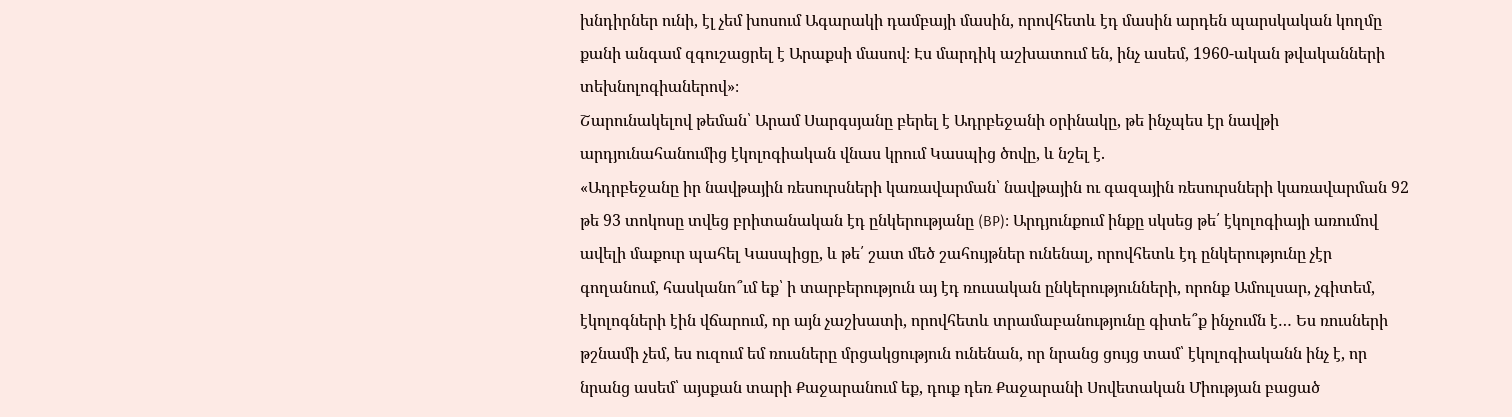խնդիրներ ունի, էլ չեմ խոսում Ագարակի դամբայի մասին, որովհետև էդ մասին արդեն պարսկական կողմը քանի անգամ զգուշացրել է Արաքսի մասով։ Էս մարդիկ աշխատում են, ինչ ասեմ, 1960-ական թվականների տեխնոլոգիաներով»։
Շարունակելով թեման՝ Արամ Սարգսյանը բերել է Ադրբեջանի օրինակը, թե ինչպես էր նավթի արդյունահանումից էկոլոգիական վնաս կրում Կասպից ծովը, և նշել է.
«Ադրբեջանը իր նավթային ռեսուրսների կառավարման՝ նավթային ու գազային ռեսուրսների կառավարման 92 թե 93 տոկոսը տվեց բրիտանական էդ ընկերությանը (BP)։ Արդյունքում ինքը սկսեց թե՛ էկոլոգիայի առումով ավելի մաքուր պահել Կասպիցը, և թե՛ շատ մեծ շահույթներ ունենալ, որովհետև էդ ընկերությունը չէր գողանում, հասկանո՞ւմ եք՝ ի տարբերություն այ էդ ռուսական ընկերությունների, որոնք Ամուլսար, չգիտեմ, էկոլոգների էին վճարում, որ այն չաշխատի, որովհետև տրամաբանությունը գիտե՞ք ինչումն է… Ես ռուսների թշնամի չեմ, ես ուզում եմ ռուսները մրցակցություն ունենան, որ նրանց ցույց տամ՝ էկոլոգիականն ինչ է, որ նրանց ասեմ՝ այսքան տարի Քաջարանում եք, դուք դեռ Քաջարանի Սովետական Միության բացած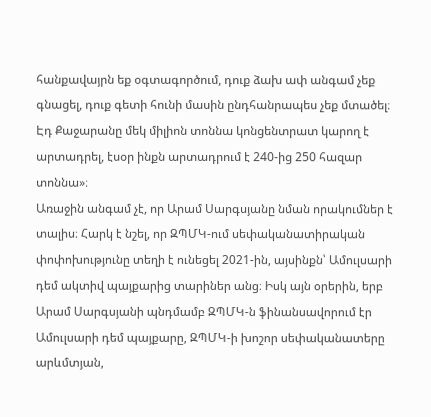հանքավայրն եք օգտագործում, դուք ձախ ափ անգամ չեք գնացել, դուք գետի հունի մասին ընդհանրապես չեք մտածել։ Էդ Քաջարանը մեկ միլիոն տոննա կոնցենտրատ կարող է արտադրել, էսօր ինքն արտադրում է 240-ից 250 հազար տոննա»։
Առաջին անգամ չէ, որ Արամ Սարգսյանը նման որակումներ է տալիս։ Հարկ է նշել, որ ԶՊՄԿ-ում սեփականատիրական փոփոխությունը տեղի է ունեցել 2021-ին, այսինքն՝ Ամուլսարի դեմ ակտիվ պայքարից տարիներ անց։ Իսկ այն օրերին, երբ Արամ Սարգսյանի պնդմամբ ԶՊՄԿ-ն ֆինանսավորում էր Ամուլսարի դեմ պայքարը, ԶՊՄԿ-ի խոշոր սեփականատերը արևմտյան,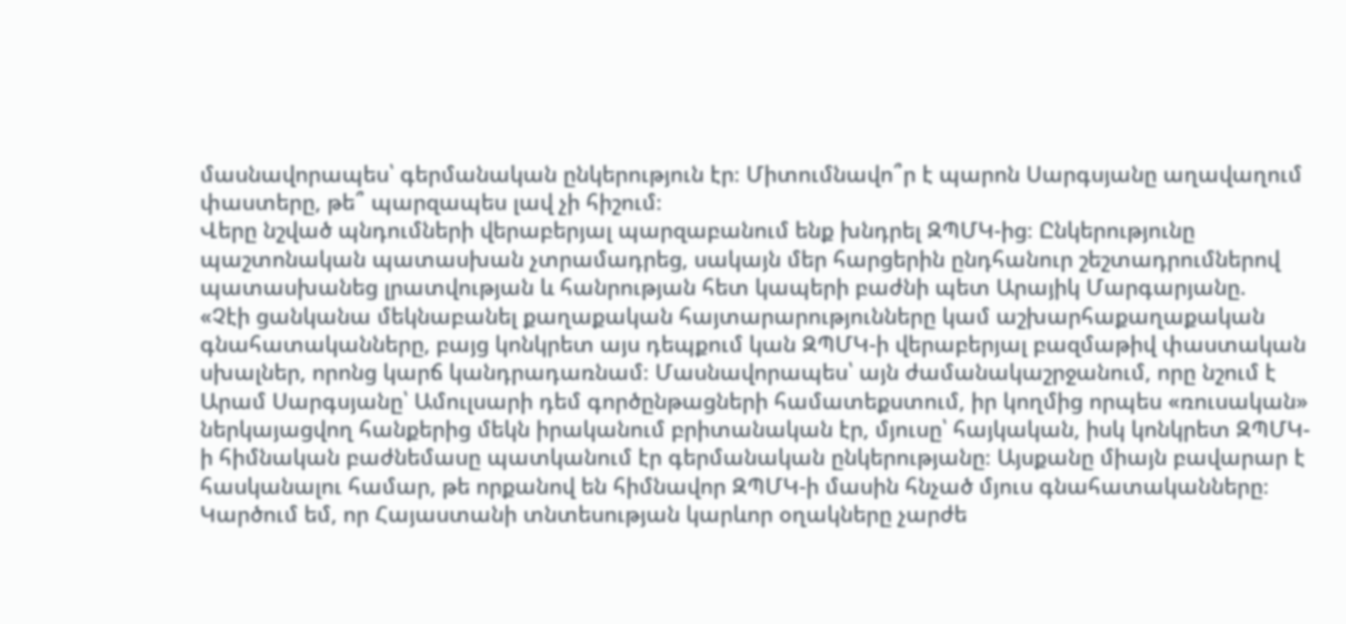մասնավորապես՝ գերմանական ընկերություն էր։ Միտումնավո՞ր է պարոն Սարգսյանը աղավաղում փաստերը, թե՞ պարզապես լավ չի հիշում։
Վերը նշված պնդումների վերաբերյալ պարզաբանում ենք խնդրել ԶՊՄԿ-ից։ Ընկերությունը պաշտոնական պատասխան չտրամադրեց, սակայն մեր հարցերին ընդհանուր շեշտադրումներով պատասխանեց լրատվության և հանրության հետ կապերի բաժնի պետ Արայիկ Մարգարյանը.
«Չէի ցանկանա մեկնաբանել քաղաքական հայտարարությունները կամ աշխարհաքաղաքական գնահատականները, բայց կոնկրետ այս դեպքում կան ԶՊՄԿ-ի վերաբերյալ բազմաթիվ փաստական սխալներ, որոնց կարճ կանդրադառնամ։ Մասնավորապես՝ այն ժամանակաշրջանում, որը նշում է Արամ Սարգսյանը՝ Ամուլսարի դեմ գործընթացների համատեքստում, իր կողմից որպես «ռուսական» ներկայացվող հանքերից մեկն իրականում բրիտանական էր, մյուսը՝ հայկական, իսկ կոնկրետ ԶՊՄԿ-ի հիմնական բաժնեմասը պատկանում էր գերմանական ընկերությանը։ Այսքանը միայն բավարար է հասկանալու համար, թե որքանով են հիմնավոր ԶՊՄԿ-ի մասին հնչած մյուս գնահատականները։
Կարծում եմ, որ Հայաստանի տնտեսության կարևոր օղակները չարժե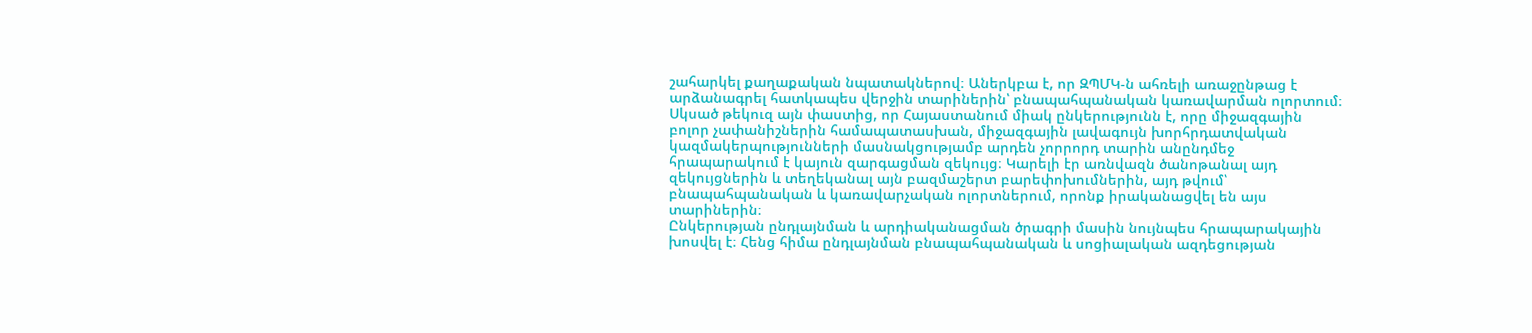շահարկել քաղաքական նպատակներով։ Աներկբա է, որ ԶՊՄԿ-ն ահռելի առաջընթաց է արձանագրել հատկապես վերջին տարիներին՝ բնապահպանական կառավարման ոլորտում։ Սկսած թեկուզ այն փաստից, որ Հայաստանում միակ ընկերությունն է, որը միջազգային բոլոր չափանիշներին համապատասխան, միջազգային լավագույն խորհրդատվական կազմակերպությունների մասնակցությամբ արդեն չորրորդ տարին անընդմեջ հրապարակում է կայուն զարգացման զեկույց։ Կարելի էր առնվազն ծանոթանալ այդ զեկույցներին և տեղեկանալ այն բազմաշերտ բարեփոխումներին, այդ թվում՝ բնապահպանական և կառավարչական ոլորտներում, որոնք իրականացվել են այս տարիներին։
Ընկերության ընդլայնման և արդիականացման ծրագրի մասին նույնպես հրապարակային խոսվել է։ Հենց հիմա ընդլայնման բնապահպանական և սոցիալական ազդեցության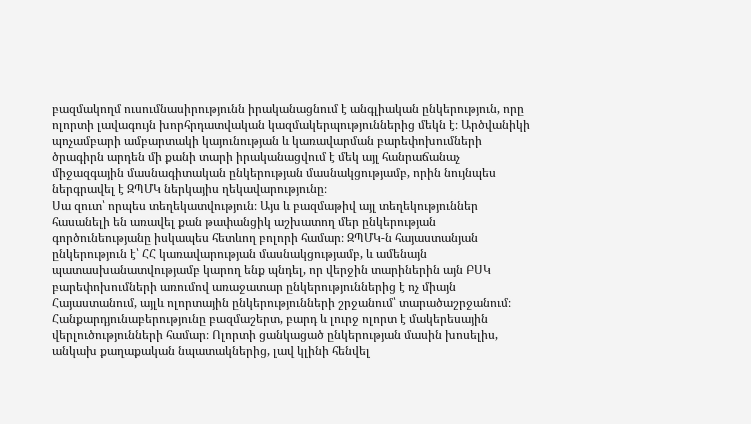բազմակողմ ուսումնասիրությունն իրականացնում է անգլիական ընկերություն, որը ոլորտի լավագույն խորհրդատվական կազմակերպություններից մեկն է։ Արծվանիկի պոչամբարի ամբարտակի կայունության և կառավարման բարեփոխումների ծրագիրն արդեն մի քանի տարի իրականացվում է մեկ այլ հանրաճանաչ միջազգային մասնագիտական ընկերության մասնակցությամբ, որին նույնպես ներգրավել է ԶՊՄԿ ներկայիս ղեկավարությունը։
Սա զուտ՝ որպես տեղեկատվություն։ Այս և բազմաթիվ այլ տեղեկություններ հասանելի են առավել քան թափանցիկ աշխատող մեր ընկերության գործունեությանը իսկապես հետևող բոլորի համար։ ԶՊՄԿ-ն հայաստանյան ընկերություն է՝ ՀՀ կառավարության մասնակցությամբ, և ամենայն պատասխանատվությամբ կարող ենք պնդել, որ վերջին տարիներին այն ԲՍԿ բարեփոխումների առումով առաջատար ընկերություններից է ոչ միայն Հայաստանում, այլև ոլորտային ընկերությունների շրջանում՝ տարածաշրջանում։
Հանքարդյունաբերությունը բազմաշերտ, բարդ և լուրջ ոլորտ է մակերեսային վերլուծությունների համար։ Ոլորտի ցանկացած ընկերության մասին խոսելիս, անկախ քաղաքական նպատակներից, լավ կլինի հենվել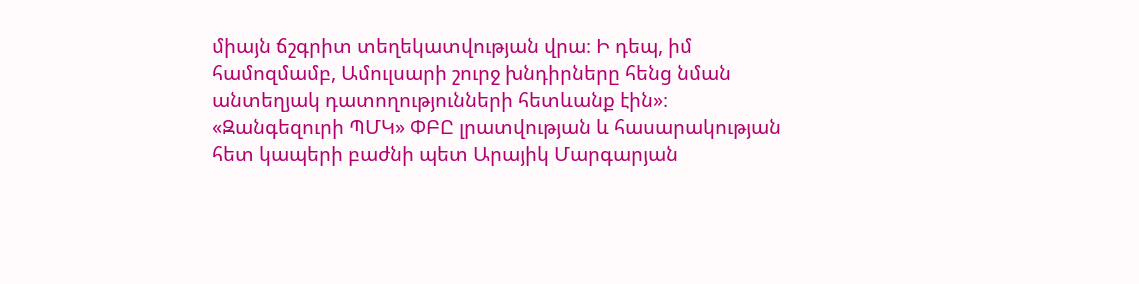միայն ճշգրիտ տեղեկատվության վրա։ Ի դեպ, իմ համոզմամբ, Ամուլսարի շուրջ խնդիրները հենց նման անտեղյակ դատողությունների հետևանք էին»։
«Զանգեզուրի ՊՄԿ» ՓԲԸ լրատվության և հասարակության հետ կապերի բաժնի պետ Արայիկ Մարգարյան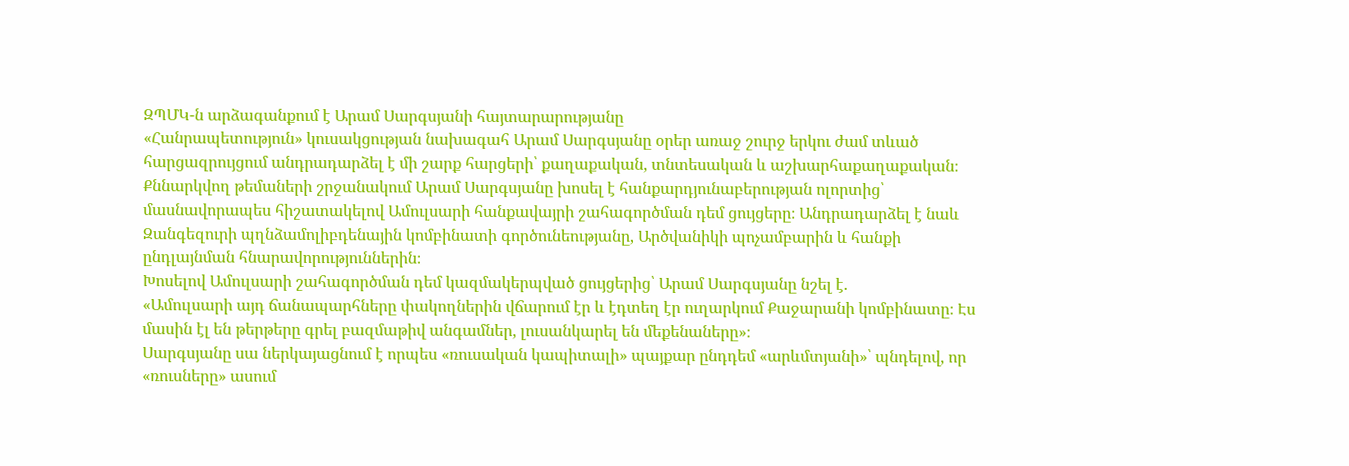ԶՊՄԿ-ն արձագանքում է Արամ Սարգսյանի հայտարարությանը
«Հանրապետություն» կուսակցության նախագահ Արամ Սարգսյանը օրեր առաջ շուրջ երկու ժամ տևած հարցազրույցում անդրադարձել է մի շարք հարցերի՝ քաղաքական, տնտեսական և աշխարհաքաղաքական։ Քննարկվող թեմաների շրջանակում Արամ Սարգսյանը խոսել է հանքարդյունաբերության ոլորտից՝ մասնավորապես հիշատակելով Ամուլսարի հանքավայրի շահագործման դեմ ցույցերը։ Անդրադարձել է նաև Զանգեզուրի պղնձամոլիբդենային կոմբինատի գործունեությանը, Արծվանիկի պոչամբարին և հանքի ընդլայնման հնարավորություններին։
Խոսելով Ամուլսարի շահագործման դեմ կազմակերպված ցույցերից՝ Արամ Սարգսյանը նշել է.
«Ամուլսարի այդ ճանապարհները փակողներին վճարում էր և էդտեղ էր ուղարկում Քաջարանի կոմբինատը։ Էս մասին էլ են թերթերը գրել բազմաթիվ անգամներ, լուսանկարել են մեքենաները»։
Սարգսյանը սա ներկայացնում է որպես «ռուսական կապիտալի» պայքար ընդդեմ «արևմտյանի»՝ պնդելով, որ «ռուսները» ասում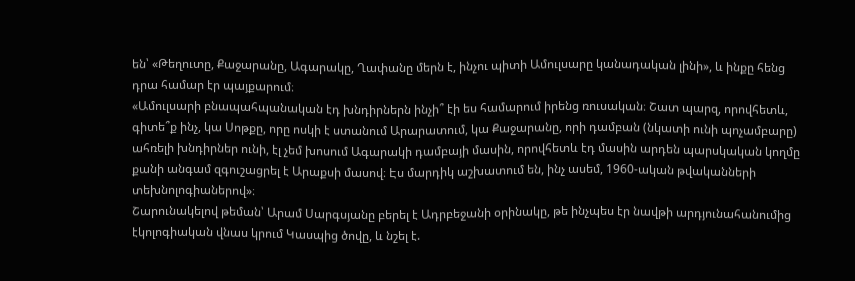են՝ «Թեղուտը, Քաջարանը, Ագարակը, Ղափանը մերն է, ինչու պիտի Ամուլսարը կանադական լինի», և ինքը հենց դրա համար էր պայքարում։
«Ամուլսարի բնապահպանական էդ խնդիրներն ինչի՞ էի ես համարում իրենց ռուսական։ Շատ պարզ, որովհետև, գիտե՞ք ինչ, կա Սոթքը, որը ոսկի է ստանում Արարատում, կա Քաջարանը, որի դամբան (նկատի ունի պոչամբարը) ահռելի խնդիրներ ունի, էլ չեմ խոսում Ագարակի դամբայի մասին, որովհետև էդ մասին արդեն պարսկական կողմը քանի անգամ զգուշացրել է Արաքսի մասով։ Էս մարդիկ աշխատում են, ինչ ասեմ, 1960-ական թվականների տեխնոլոգիաներով»։
Շարունակելով թեման՝ Արամ Սարգսյանը բերել է Ադրբեջանի օրինակը, թե ինչպես էր նավթի արդյունահանումից էկոլոգիական վնաս կրում Կասպից ծովը, և նշել է.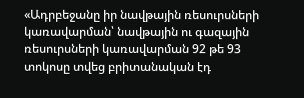«Ադրբեջանը իր նավթային ռեսուրսների կառավարման՝ նավթային ու գազային ռեսուրսների կառավարման 92 թե 93 տոկոսը տվեց բրիտանական էդ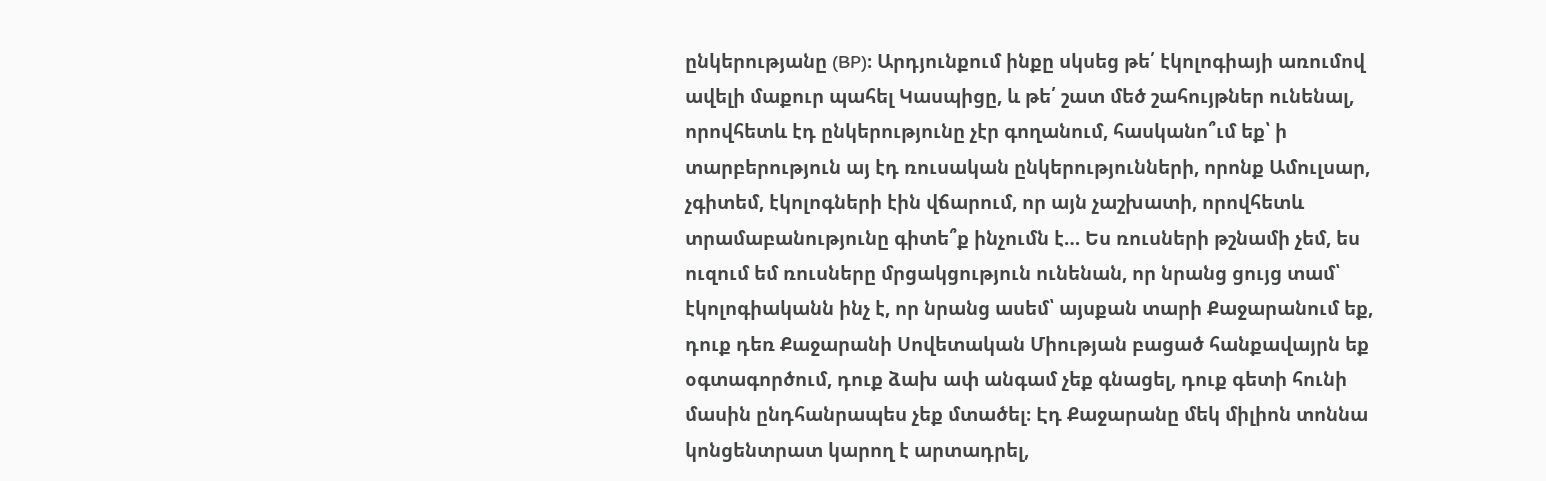ընկերությանը (BP)։ Արդյունքում ինքը սկսեց թե՛ էկոլոգիայի առումով ավելի մաքուր պահել Կասպիցը, և թե՛ շատ մեծ շահույթներ ունենալ, որովհետև էդ ընկերությունը չէր գողանում, հասկանո՞ւմ եք՝ ի տարբերություն այ էդ ռուսական ընկերությունների, որոնք Ամուլսար, չգիտեմ, էկոլոգների էին վճարում, որ այն չաշխատի, որովհետև տրամաբանությունը գիտե՞ք ինչումն է… Ես ռուսների թշնամի չեմ, ես ուզում եմ ռուսները մրցակցություն ունենան, որ նրանց ցույց տամ՝ էկոլոգիականն ինչ է, որ նրանց ասեմ՝ այսքան տարի Քաջարանում եք, դուք դեռ Քաջարանի Սովետական Միության բացած հանքավայրն եք օգտագործում, դուք ձախ ափ անգամ չեք գնացել, դուք գետի հունի մասին ընդհանրապես չեք մտածել։ Էդ Քաջարանը մեկ միլիոն տոննա կոնցենտրատ կարող է արտադրել,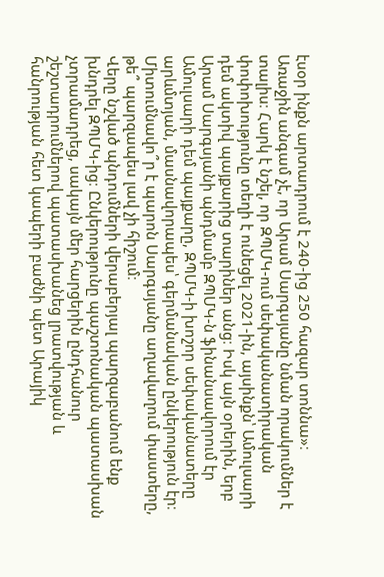էսօր ինքն արտադրում է 240-ից 250 հազար տոննա»։
Առաջին անգամ չէ, որ Արամ Սարգսյանը նման որակումներ է տալիս։ Հարկ է նշել, որ ԶՊՄԿ-ում սեփականատիրական փոփոխությունը տեղի է ունեցել 2021-ին, այսինքն՝ Ամուլսարի դեմ ակտիվ պայքարից տարիներ անց։ Իսկ այն օրերին, երբ Արամ Սարգսյանի պնդմամբ ԶՊՄԿ-ն ֆինանսավորում էր Ամուլսարի դեմ պայքարը, ԶՊՄԿ-ի խոշոր սեփականատերը արևմտյան, մասնավորապես՝ գերմանական ընկերություն էր։ Միտումնավո՞ր է պարոն Սարգսյանը աղավաղում փաստերը, թե՞ պարզապես լավ չի հիշում։
Վերը նշված պնդումների վերաբերյալ պարզաբանում ենք խնդրել ԶՊՄԿ-ից։ Ընկերությունը պաշտոնական պատասխան չտրամադրեց, սակայն մեր հարցերին ընդհանուր շեշտադրումներով պատասխանեց լրատվության և հանրության հետ կապերի բաժնի պետ Արայիկ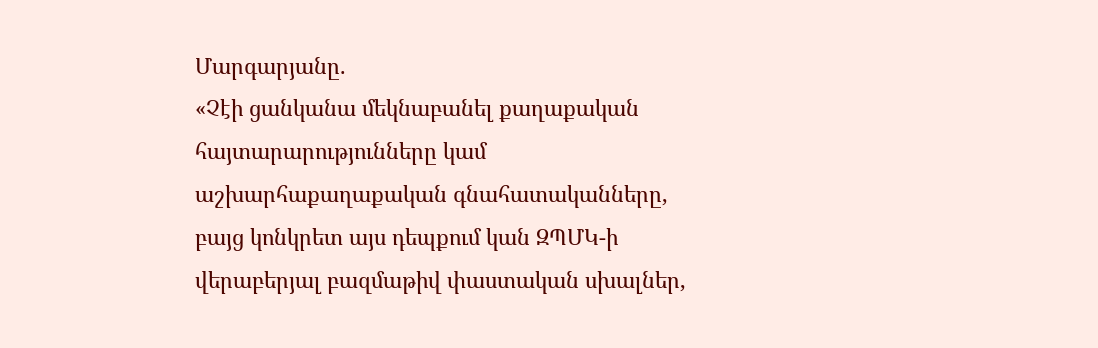Մարգարյանը.
«Չէի ցանկանա մեկնաբանել քաղաքական հայտարարությունները կամ աշխարհաքաղաքական գնահատականները, բայց կոնկրետ այս դեպքում կան ԶՊՄԿ-ի վերաբերյալ բազմաթիվ փաստական սխալներ,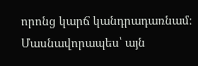որոնց կարճ կանդրադառնամ։ Մասնավորապես՝ այն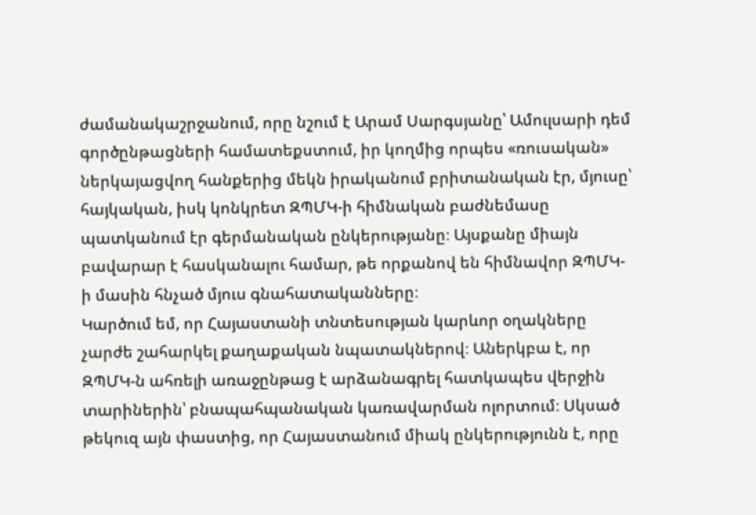ժամանակաշրջանում, որը նշում է Արամ Սարգսյանը՝ Ամուլսարի դեմ գործընթացների համատեքստում, իր կողմից որպես «ռուսական» ներկայացվող հանքերից մեկն իրականում բրիտանական էր, մյուսը՝ հայկական, իսկ կոնկրետ ԶՊՄԿ-ի հիմնական բաժնեմասը պատկանում էր գերմանական ընկերությանը։ Այսքանը միայն բավարար է հասկանալու համար, թե որքանով են հիմնավոր ԶՊՄԿ-ի մասին հնչած մյուս գնահատականները։
Կարծում եմ, որ Հայաստանի տնտեսության կարևոր օղակները չարժե շահարկել քաղաքական նպատակներով։ Աներկբա է, որ ԶՊՄԿ-ն ահռելի առաջընթաց է արձանագրել հատկապես վերջին տարիներին՝ բնապահպանական կառավարման ոլորտում։ Սկսած թեկուզ այն փաստից, որ Հայաստանում միակ ընկերությունն է, որը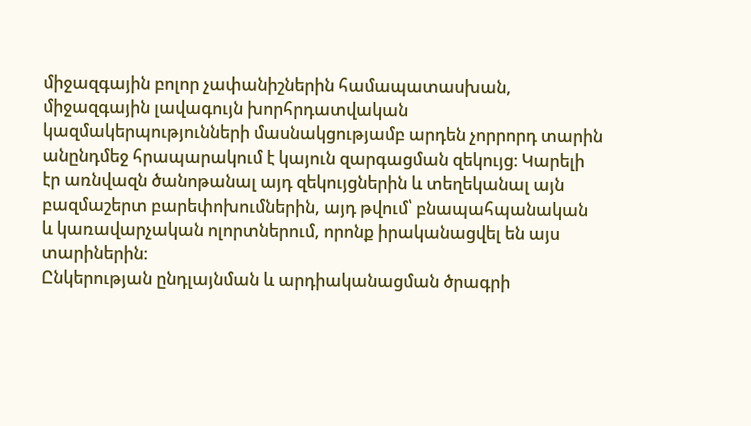միջազգային բոլոր չափանիշներին համապատասխան, միջազգային լավագույն խորհրդատվական կազմակերպությունների մասնակցությամբ արդեն չորրորդ տարին անընդմեջ հրապարակում է կայուն զարգացման զեկույց։ Կարելի էր առնվազն ծանոթանալ այդ զեկույցներին և տեղեկանալ այն բազմաշերտ բարեփոխումներին, այդ թվում՝ բնապահպանական և կառավարչական ոլորտներում, որոնք իրականացվել են այս տարիներին։
Ընկերության ընդլայնման և արդիականացման ծրագրի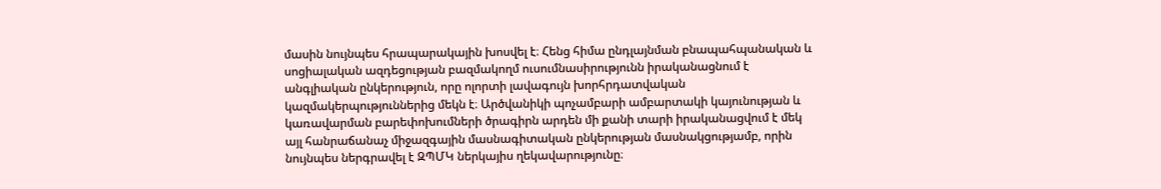մասին նույնպես հրապարակային խոսվել է։ Հենց հիմա ընդլայնման բնապահպանական և սոցիալական ազդեցության բազմակողմ ուսումնասիրությունն իրականացնում է անգլիական ընկերություն, որը ոլորտի լավագույն խորհրդատվական կազմակերպություններից մեկն է։ Արծվանիկի պոչամբարի ամբարտակի կայունության և կառավարման բարեփոխումների ծրագիրն արդեն մի քանի տարի իրականացվում է մեկ այլ հանրաճանաչ միջազգային մասնագիտական ընկերության մասնակցությամբ, որին նույնպես ներգրավել է ԶՊՄԿ ներկայիս ղեկավարությունը։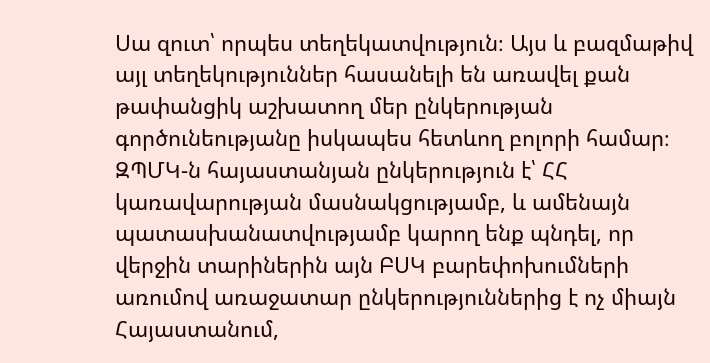Սա զուտ՝ որպես տեղեկատվություն։ Այս և բազմաթիվ այլ տեղեկություններ հասանելի են առավել քան թափանցիկ աշխատող մեր ընկերության գործունեությանը իսկապես հետևող բոլորի համար։ ԶՊՄԿ-ն հայաստանյան ընկերություն է՝ ՀՀ կառավարության մասնակցությամբ, և ամենայն պատասխանատվությամբ կարող ենք պնդել, որ վերջին տարիներին այն ԲՍԿ բարեփոխումների առումով առաջատար ընկերություններից է ոչ միայն Հայաստանում,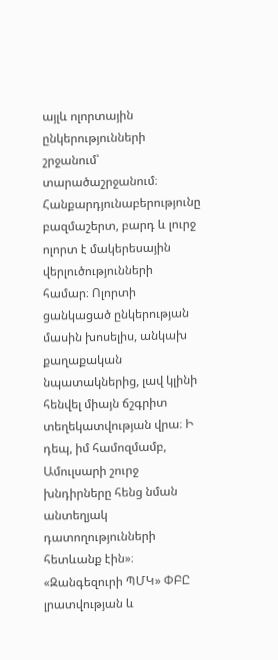այլև ոլորտային ընկերությունների շրջանում՝ տարածաշրջանում։
Հանքարդյունաբերությունը բազմաշերտ, բարդ և լուրջ ոլորտ է մակերեսային վերլուծությունների համար։ Ոլորտի ցանկացած ընկերության մասին խոսելիս, անկախ քաղաքական նպատակներից, լավ կլինի հենվել միայն ճշգրիտ տեղեկատվության վրա։ Ի դեպ, իմ համոզմամբ, Ամուլսարի շուրջ խնդիրները հենց նման անտեղյակ դատողությունների հետևանք էին»։
«Զանգեզուրի ՊՄԿ» ՓԲԸ լրատվության և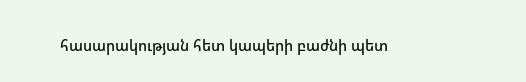հասարակության հետ կապերի բաժնի պետ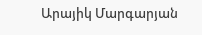Արայիկ Մարգարյան